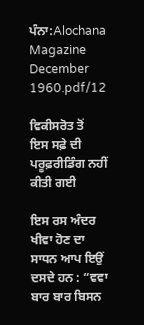ਪੰਨਾ:Alochana Magazine December 1960.pdf/12

ਵਿਕੀਸਰੋਤ ਤੋਂ
ਇਸ ਸਫ਼ੇ ਦੀ ਪਰੂਫ਼ਰੀਡਿੰਗ ਨਹੀਂ ਕੀਤੀ ਗਈ

ਇਸ ਰਸ ਅੰਦਰ ਖੀਵਾ ਹੋਣ ਦਾ ਸਾਧਨ ਆਪ ਇਉਂ ਦਸਦੇ ਹਨ : “ਵਵਾ ਬਾਰ ਬਾਰ ਬਿਸਨ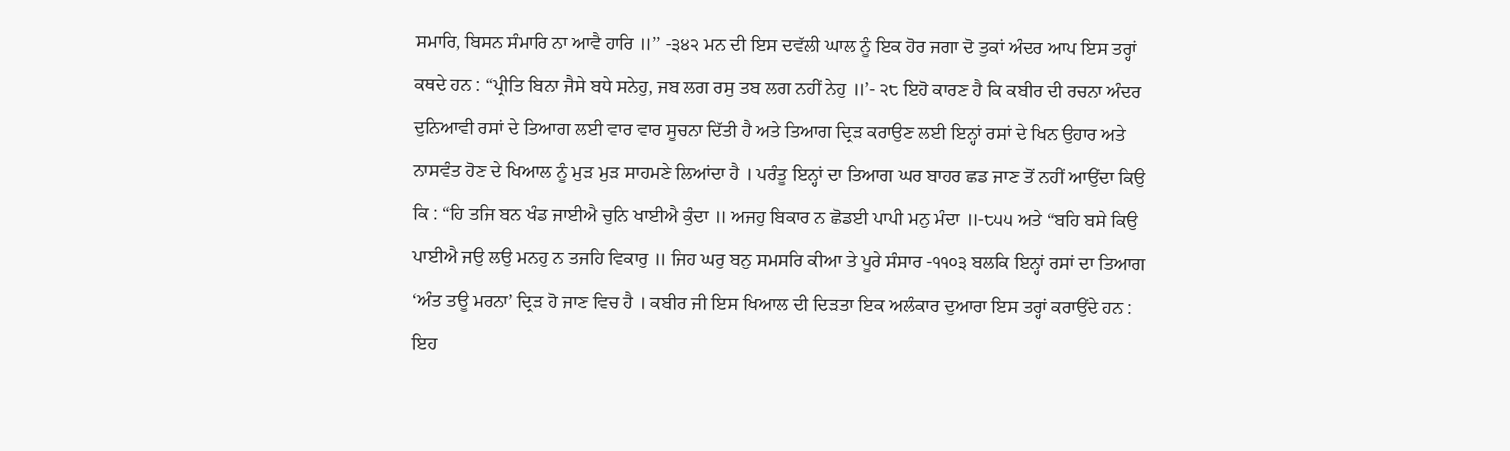ਸਮਾਰਿ, ਬਿਸਨ ਸੰਮਾਰਿ ਨਾ ਆਵੈ ਹਾਰਿ ॥’’ -੩੪੨ ਮਨ ਦੀ ਇਸ ਦਵੱਲੀ ਘਾਲ ਨੂੰ ਇਕ ਹੋਰ ਜਗਾ ਦੋ ਤੁਕਾਂ ਅੰਦਰ ਆਪ ਇਸ ਤਰ੍ਹਾਂ ਕਥਦੇ ਹਨ : “ਪ੍ਰੀਤਿ ਬਿਨਾ ਜੈਸੇ ਬਧੇ ਸਨੇਹੁ, ਜਬ ਲਗ ਰਸੁ ਤਬ ਲਗ ਨਹੀਂ ਨੇਹੁ ॥’- ੨੮ ਇਹੋ ਕਾਰਣ ਹੈ ਕਿ ਕਬੀਰ ਦੀ ਰਚਨਾ ਅੰਦਰ ਦੁਨਿਆਵੀ ਰਸਾਂ ਦੇ ਤਿਆਗ ਲਈ ਵਾਰ ਵਾਰ ਸੂਚਨਾ ਦਿੱਤੀ ਹੈ ਅਤੇ ਤਿਆਗ ਦ੍ਰਿੜ ਕਰਾਉਣ ਲਈ ਇਨ੍ਹਾਂ ਰਸਾਂ ਦੇ ਖਿਨ ਉਹਾਰ ਅਤੇ ਨਾਸਵੰਤ ਹੋਣ ਦੇ ਖਿਆਲ ਨੂੰ ਮੁੜ ਮੁੜ ਸਾਹਮਣੇ ਲਿਆਂਦਾ ਹੈ । ਪਰੰਤੂ ਇਨ੍ਹਾਂ ਦਾ ਤਿਆਗ ਘਰ ਬਾਹਰ ਛਡ ਜਾਣ ਤੋਂ ਨਹੀਂ ਆਉਂਦਾ ਕਿਉ ਕਿ : “ਹਿ ਤਜਿ ਬਨ ਖੰਡ ਜਾਈਐ ਚੁਨਿ ਖਾਈਐ ਕੁੰਦਾ ॥ ਅਜਹੁ ਬਿਕਾਰ ਨ ਛੋਡਈ ਪਾਪੀ ਮਨੁ ਮੰਦਾ ॥-੮੫੫ ਅਤੇ “ਬਹਿ ਬਸੇ ਕਿਉ ਪਾਈਐ ਜਉ ਲਉ ਮਨਹੁ ਨ ਤਜਹਿ ਵਿਕਾਰੁ ॥ ਜਿਹ ਘਰੁ ਬਨੁ ਸਮਸਰਿ ਕੀਆ ਤੇ ਪੂਰੇ ਸੰਸਾਰ -੧੧੦੩ ਬਲਕਿ ਇਨ੍ਹਾਂ ਰਸਾਂ ਦਾ ਤਿਆਗ ‘ਅੰਤ ਤਊ ਮਰਨਾ’ ਦ੍ਰਿੜ ਹੋ ਜਾਣ ਵਿਚ ਹੈ । ਕਬੀਰ ਜੀ ਇਸ ਖਿਆਲ ਦੀ ਦਿੜਤਾ ਇਕ ਅਲੰਕਾਰ ਦੁਆਰਾ ਇਸ ਤਰ੍ਹਾਂ ਕਰਾਉਂਦੇ ਹਨ : ਇਹ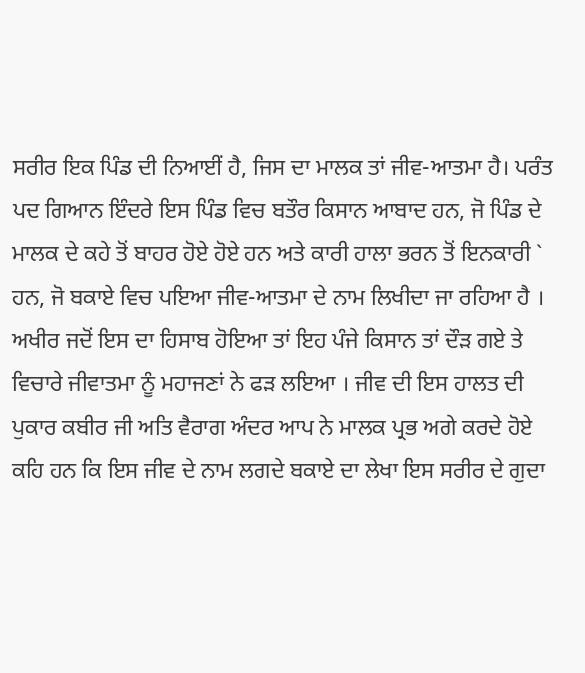ਸਰੀਰ ਇਕ ਪਿੰਡ ਦੀ ਨਿਆਈਂ ਹੈ, ਜਿਸ ਦਾ ਮਾਲਕ ਤਾਂ ਜੀਵ-ਆਤਮਾ ਹੈ। ਪਰੰਤ ਪਦ ਗਿਆਨ ਇੰਦਰੇ ਇਸ ਪਿੰਡ ਵਿਚ ਬਤੌਰ ਕਿਸਾਨ ਆਬਾਦ ਹਨ, ਜੋ ਪਿੰਡ ਦੇ ਮਾਲਕ ਦੇ ਕਹੇ ਤੋਂ ਬਾਹਰ ਹੋਏ ਹੋਏ ਹਨ ਅਤੇ ਕਾਰੀ ਹਾਲਾ ਭਰਨ ਤੋਂ ਇਨਕਾਰੀ ` ਹਨ, ਜੋ ਬਕਾਏ ਵਿਚ ਪਇਆ ਜੀਵ-ਆਤਮਾ ਦੇ ਨਾਮ ਲਿਖੀਦਾ ਜਾ ਰਹਿਆ ਹੈ । ਅਖੀਰ ਜਦੋਂ ਇਸ ਦਾ ਹਿਸਾਬ ਹੋਇਆ ਤਾਂ ਇਹ ਪੰਜੇ ਕਿਸਾਨ ਤਾਂ ਦੌੜ ਗਏ ਤੇ ਵਿਚਾਰੇ ਜੀਵਾਤਮਾ ਨੂੰ ਮਹਾਜਣਾਂ ਨੇ ਫੜ ਲਇਆ । ਜੀਵ ਦੀ ਇਸ ਹਾਲਤ ਦੀ ਪੁਕਾਰ ਕਬੀਰ ਜੀ ਅਤਿ ਵੈਰਾਗ ਅੰਦਰ ਆਪ ਨੇ ਮਾਲਕ ਪ੍ਰਭ ਅਗੇ ਕਰਦੇ ਹੋਏ ਕਹਿ ਹਨ ਕਿ ਇਸ ਜੀਵ ਦੇ ਨਾਮ ਲਗਦੇ ਬਕਾਏ ਦਾ ਲੇਖਾ ਇਸ ਸਰੀਰ ਦੇ ਗੁਦਾ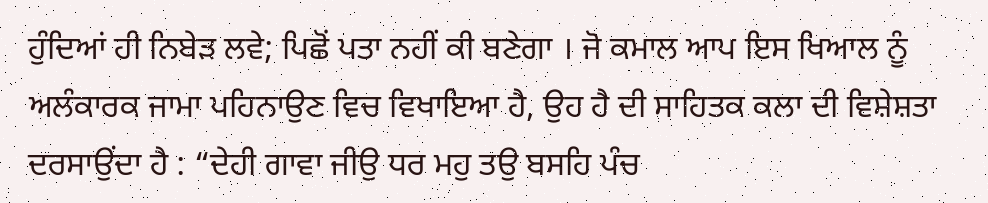ਹੁੰਦਿਆਂ ਹੀ ਨਿਬੇੜ ਲਵੇ; ਪਿਛੋਂ ਪਤਾ ਨਹੀਂ ਕੀ ਬਣੇਗਾ । ਜੋ ਕਮਾਲ ਆਪ ਇਸ ਖਿਆਲ ਨੂੰ ਅਲੰਕਾਰਕ ਜਾਮਾ ਪਹਿਨਾਉਣ ਵਿਚ ਵਿਖਾਇਆ ਹੈ, ਉਹ ਹੈ ਦੀ ਸਾਹਿਤਕ ਕਲਾ ਦੀ ਵਿਸ਼ੇਸ਼ਤਾ ਦਰਸਾਉਂਦਾ ਹੈ : “ਦੇਹੀ ਗਾਵਾ ਜੀਉ ਧਰ ਮਹੁ ਤਉ ਬਸਹਿ ਪੰਚ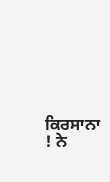ਕਿਰਸਾਨਾ ! ਨੇ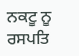ਨਕਟੂ ਨੂ ਰਸਪਤਿ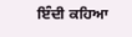ਇੰਦੀ ਕਹਿਆ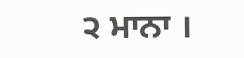੨ ਮਾਨਾ ।